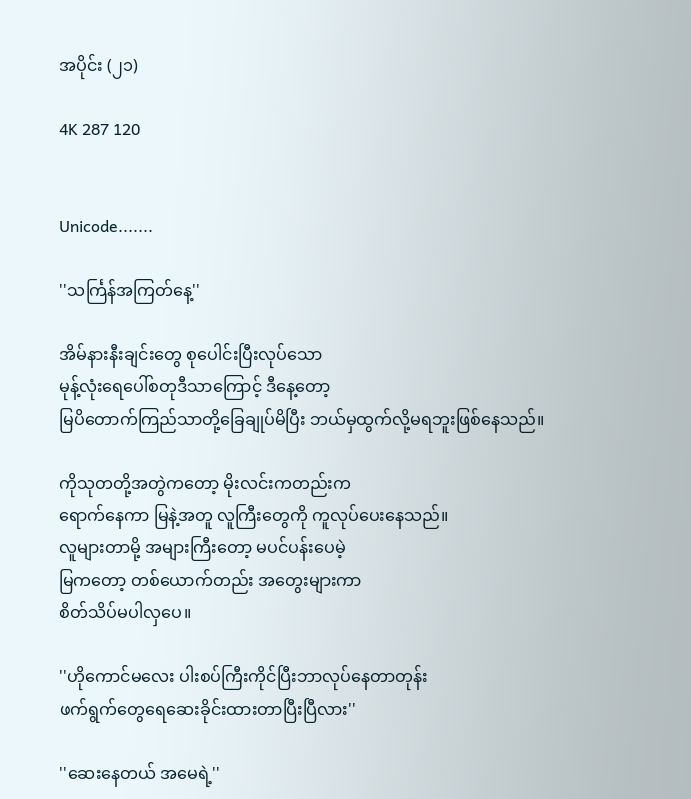အပိုင်း (၂၁)

4K 287 120


Unicode.......

''သင်္ကြန်အကြတ်နေ့''

အိမ်နားနီးချင်းတွေ စုပေါင်းပြီးလုပ်သော
မုန့်လုံးရေပေါ်စတုဒီသာကြောင့် ဒီနေ့တော့
မြပိတောက်ကြည်သာတို့ခြေချုပ်မိပြီး ဘယ်မှထွက်လို့မရဘူးဖြစ်နေသည်။

ကိုသုတတို့အတွဲကတော့ မိုးလင်းကတည်းက
ရောက်နေကာ မြနဲ့အတူ လူကြီးတွေကို ကူလုပ်ပေးနေသည်။
လူများတာမို့ အများကြီးတော့ မပင်ပန်းပေမဲ့
မြကတော့ တစ်ယောက်တည်း အတွေးများကာ
စိတ်သိပ်မပါလှပေ။

''ဟိုကောင်မလေး ပါးစပ်ကြီးကိုင်ပြီးဘာလုပ်နေတာတုန်း
ဖက်ရွက်တွေရေဆေးခိုင်းထားတာပြီးပြီလား''

''ဆေးနေတယ် အမေရဲ့''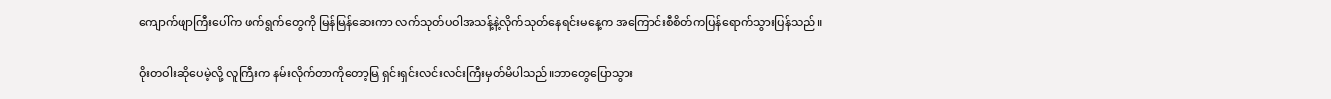ကျောက်ဖျာကြီးပေါ်က ဖက်ရွက်တွေကို မြန်မြန်ဆေးကာ လက်သုတ်ပဝါအသန့်နဲ့လိုက်သုတ်နေရင်းမနေ့က အကြောင်းစီစိတ်ကပြန်ရောက်သွားပြန်သည်။

ဝိုးတဝါးဆိုပေမဲ့လို့ လူကြီးက နမ်းလိုက်တာကိုတော့မြ ရှင်းရှင်းလင်းလင်းကြီးမှတ်မိပါသည်။ဘာတွေပြောသွား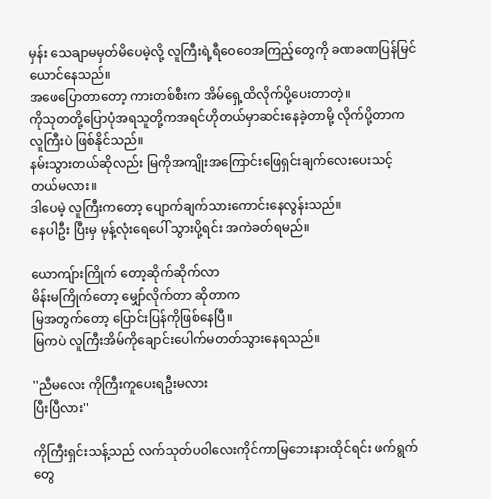မှန်း သေချာမမှတ်မိပေမဲ့လို့ လူကြီးရဲ့ရီဝေဝေအကြည့်တွေကို ခဏခဏပြန်မြင်ယောင်နေသည်။
အဖေပြောတာတော့ ကားတစ်စီးက အိမ်ရှေ့ထိလိုက်ပို့ပေးတာတဲ့။
ကိုသုတတို့ပြောပုံအရသူတို့ကအရင်ဟိုတယ်မှာဆင်းနေခဲ့တာမို့ လိုက်ပို့တာက လူကြီးပဲ ဖြစ်နိုင်သည်။
နမ်းသွားတယ်ဆိုလည်း မြကိုအကျိုးအကြောင်းဖြေရှင်းချက်လေးပေးသင့်တယ်မလား။
ဒါပေမဲ့ လူကြီးကတော့ ပျောက်ချက်သားကောင်းနေလွန်းသည်။
နေပါဦး ပြီးမှ မုန့်လုံးရေပေါ် သွားပို့ရင်း အကဲခတ်ရမည်။

ယောကျ်ားကြိုက် တော့ဆိုက်ဆိုက်လာ
မိန်းမကြိုက်တော့ မျှော်လိုက်တာ ဆိုတာက
မြအတွက်တော့ ပြောင်းပြန်ကိုဖြစ်နေပြီ။
မြကပဲ လူကြီးအိမ်ကိုချောင်းပေါက်မတတ်သွားနေရသည်။

''ညီမလေး ကိုကြီးကူပေးရဦးမလား
ပြီးပြီလား''

ကိုကြီးရှင်းသန့်သည် လက်သုတ်ပဝါလေးကိုင်ကာမြဘေးနားထိုင်ရင်း ဖက်ရွက်တွေ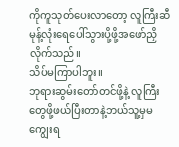ကိုကူသုတ်ပေးလာတော့ လူကြီးဆီမုန့်လုံးရေပေါ်သွားပို့ဖို့အဖော်ညှိလိုက်သည်။
သိပ်မကြာပါဘူး။
ဘုရားဆွမ်းတော်တင်ဖို့နဲ့ လူကြီးတွေဖို့ဖယ်ပြီးတာနဲ့ဘယ်သူ့မှမကျွေးရ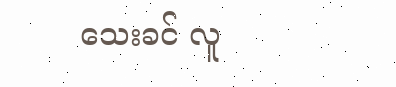သေးခင် လူ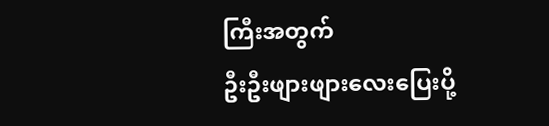ကြီးအတွက်
ဦးဦးဖျားဖျားလေးပြေးပို့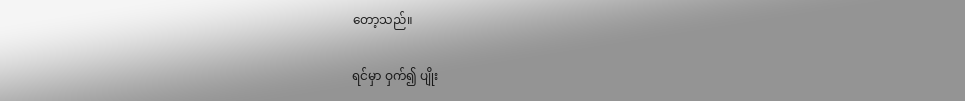တော့သည်။

ရင်မှာ ဝှက်၍ ပျိုး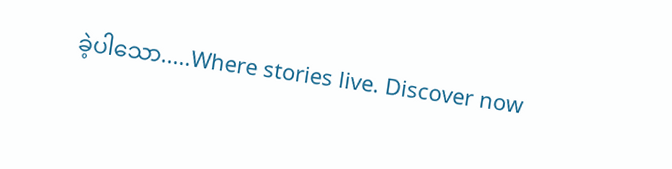ခဲ့ပါသော.....Where stories live. Discover now